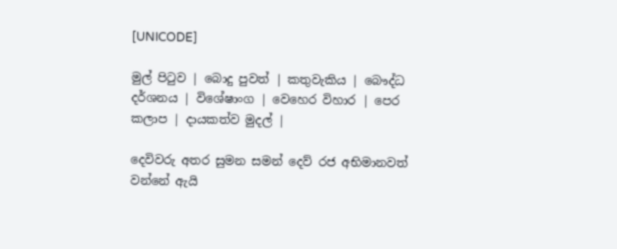[UNICODE]

මුල් පිටුව | බොදු පුවත් | කතුවැකිය | බෞද්ධ දර්ශනය | විශේෂාංග | වෙහෙර විහාර | පෙර කලාප | දායකත්ව මුදල් |

දෙවිවරු අතර සුමන සමන් දෙව් රජ අභිමානවත් වන්නේ ඇයි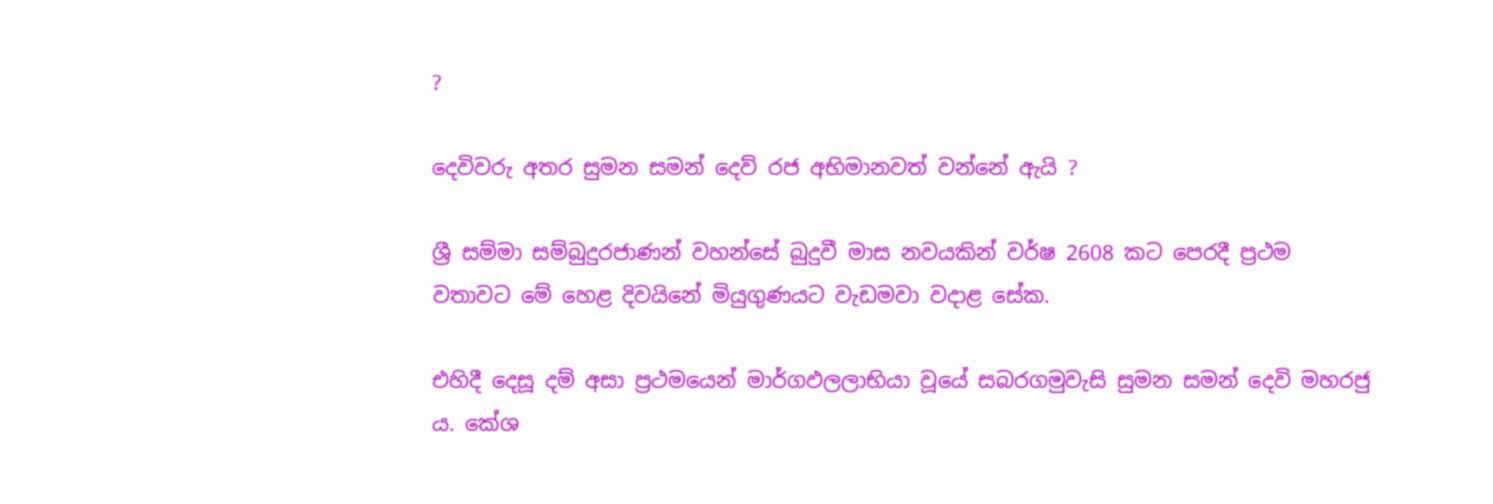?

දෙවිවරු අතර සුමන සමන් දෙව් රජ අභිමානවත් වන්නේ ඇයි ?

ශ්‍රී සම්මා සම්බුදුරජාණන් වහන්සේ බුදුවී මාස නවයකින් වර්ෂ 2608 කට පෙරදී ප්‍රථම වතාවට මේ හෙළ දිවයිනේ මියුගුණයට වැඩමවා වදාළ සේක.

එහිදී දෙසූ දම් අසා ප්‍රථමයෙන් මාර්ගඵලලාභියා වූයේ සබරගමුවැසි සුමන සමන් දෙවි මහරජු ය. කේශ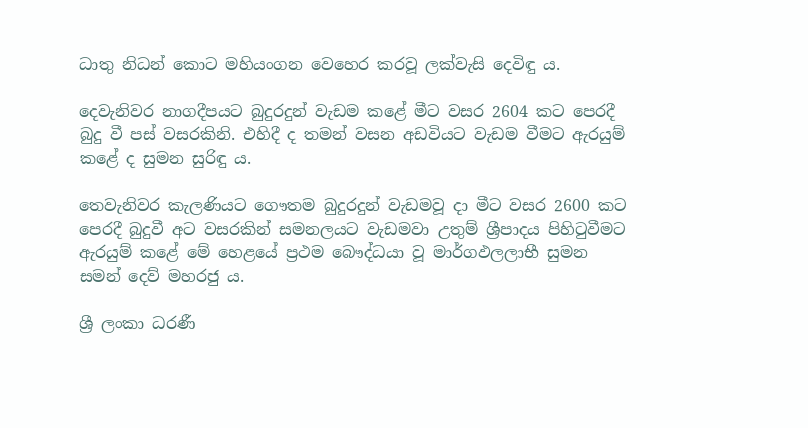ධාතු නිධන් කොට මහියංගන වෙහෙර කරවූ ලක්වැසි දෙවිඳු ය.

දෙවැනිවර නාගදීපයට බුදුරදුන් වැඩම කළේ මීට වසර 2604 කට පෙරදී බුදු වී පස් වසරකිනි. එහිදී ද තමන් වසන අඩවියට වැඩම වීමට ඇරයුම් කළේ ද සුමන සුරිඳු ය.

තෙවැනිවර කැලණියට ගෞතම බුදුරදුන් වැඩමවූ දා මීට වසර 2600 කට පෙරදී බුදුවී අට වසරකින් සමනලයට වැඩමවා උතුම් ශ්‍රීපාදය පිහිටුවීමට ඇරයුම් කළේ මේ හෙළයේ ප්‍රථම බෞද්ධයා වූ මාර්ගඵලලාභී සුමන සමන් දෙව් මහරජු ය.

ශ්‍රී ලංකා ධරණී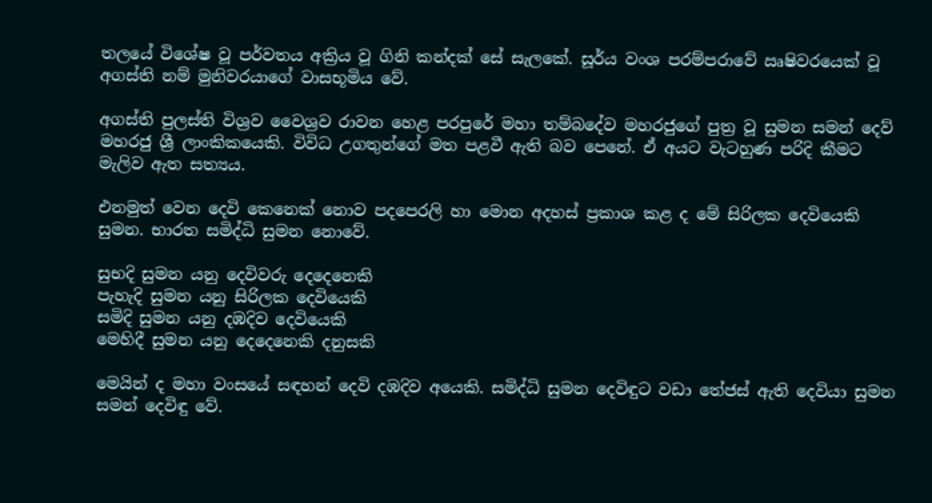තලයේ විශේෂ වූ පර්වතය අක්‍රිය වූ ගිනි කන්දක් සේ සැලකේ. සූර්ය වංශ පරම්පරාවේ ඍෂිවරයෙක් වූ අගස්ති නම් මුනිවරයාගේ වාසභූමිය වේ.

අගස්ති පුලස්ති විශ්‍රව වෛශ්‍රව රාවන හෙළ පරපුරේ මහා තම්බදේව මහරජුගේ පුත්‍ර වූ සුමන සමන් දෙව් මහරජු ශ්‍රී ලාංකිකයෙකි. විවිධ උගතුන්ගේ මත පළවී ඇති බව පෙනේ. ඒ අයට වැටහුණ පරිදි කීමට මැලිව ඇත සත්‍යය.

එනමුත් වෙන දෙවි කෙනෙක් නොව පදපෙරලි හා මොන අදහස් ප්‍රකාශ කළ ද මේ සිරිලක දෙවියෙකි සුමන. භාරත සමිද්ධි සුමන නොවේ.

සුභදි සුමන යනු දෙවිවරු දෙදෙනෙකි
පැහැදි සුමන යනු සිරිලක දෙවියෙකි
සමිදි සුමන යනු දඹදිව දෙවියෙකි
මෙහිදී සුමන යනු දෙදෙනෙකි දනුසකි

මෙයින් ද මහා වංසයේ සඳහන් දෙවි දඹදිව අයෙකි. සමිද්ධි සුමන දෙවිඳුට වඩා තේජස් ඇති දෙවියා සුමන සමන් දෙවිඳු වේ.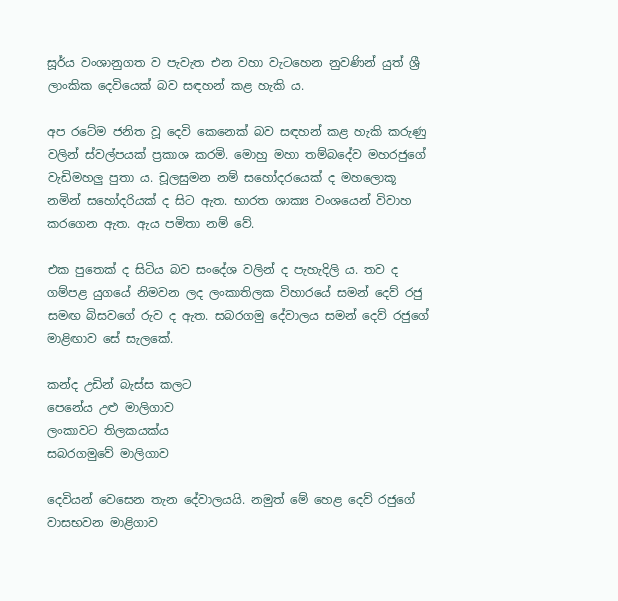සූර්ය වංශානුගත ව පැවැත එන වහා වැටහෙන නුවණින් යුත් ශ්‍රී ලාංකික දෙවියෙක් බව සඳහන් කළ හැකි ය.

අප රටේම ජනිත වූ දෙවි කෙනෙක් බව සඳහන් කළ හැකි කරුණු වලින් ස්වල්පයක් ප්‍රකාශ කරමි. මොහු මහා තම්බදේව මහරජුගේ වැඩිමහලු පුතා ය. චූලසුමන නම් සහෝදරයෙක් ද මහලොකූ නමින් සහෝදරියක් ද සිට ඇත. භාරත ශාක්‍ය වංශයෙන් විවාහ කරගෙන ඇත. ඇය පමිතා නම් වේ.

එක පුතෙක් ද සිටිය බව සංදේශ වලින් ද පැහැදිලි ය. තව ද ගම්පළ යුගයේ නිමවන ලද ලංකාතිලක විහාරයේ සමන් දෙව් රජු සමඟ බිසවගේ රුව ද ඇත. සබරගමු දේවාලය සමන් දෙව් රජුගේ මාළිඟාව සේ සැලකේ.

කන්ද උඩින් බැස්ස කලට
පෙනේය උළු මාලිගාව
ලංකාවට තිලකයක්ය
සබරගමුවේ මාලිගාව

දෙවියන් වෙසෙන තැන දේවාලයයි. නමුත් මේ හෙළ දෙව් රජුගේ වාසභවන මාළිගාව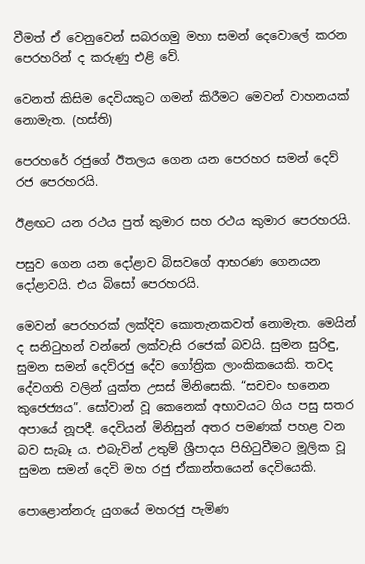වීමත් ඒ වෙනුවෙන් සබරගමු මහා සමන් දෙවොලේ කරන පෙරහරින් ද කරුණු එළි වේ.

වෙනත් කිසිම දෙවියකුට ගමන් කිරීමට මෙවන් වාහනයක් නොමැත. (හස්ති)

පෙරහරේ රජුගේ ඊතලය ගෙන යන පෙරහර සමන් දෙව් රජ පෙරහරයි.

ඊළඟට යන රථය පුත් කුමාර සහ රථය කුමාර පෙරහරයි.

පසුව ගෙන යන දෝළාව බිසවගේ ආභරණ ගෙනයන දෝළාවයි. එය බිසෝ පෙරහරයි.

මෙවන් පෙරහරක් ලක්දිව කොතැනකවත් නොමැත. මෙයින් ද සනිටුහන් වන්නේ ලක්වැසි රජෙක් බවයි. සුමන සුරිඳු, සුමන සමන් දෙව්රජු දේව ගෝත්‍රික ලාංකිකයෙකි. තවද දේවගති වලින් යුක්ත උසස් මිනිසෙකි. “සචචං භනෙන කුජෙජ්‍යය”. සෝවාන් වූ කෙනෙක් අභාවයට ගිය පසු සතර අපායේ නූපදී. දෙවියන් මිනිසුන් අතර පමණක් පහළ වන බව සැබෑ ය. එබැවින් උතුම් ශ්‍රීපාදය පිහිටුවීමට මූලික වූ සුමන සමන් දෙවි මහ රජු ඒකාන්තයෙන් දෙවියෙකි.

පොළොන්නරු යුගයේ මහරජු පැමිණ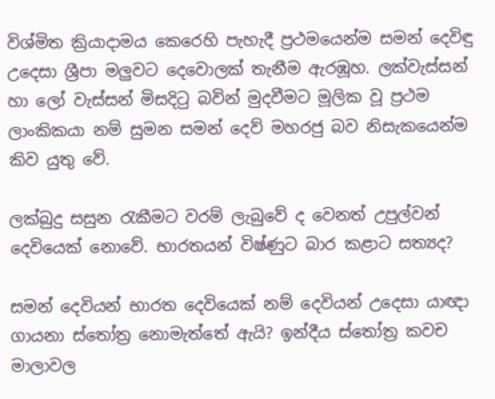විශ්මිත ක්‍රියාදාමය කෙරෙහි පැහැදී ප්‍රථමයෙන්ම සමන් දෙවිඳු උදෙසා ශ්‍රීපා මලුවට දෙවොලක් තැනීම ඇරඹූහ. ලක්වැස්සන් හා ලෝ වැස්සන් මිසදිටු බවින් මුදවීමට මූලික වූ ප්‍රථම ලාංකිකයා නම් සුමන සමන් දෙව් මහරජු බව නිසැකයෙන්ම කිව යුතු වේ.

ලක්බුදු සසුන රැකීමට වරම් ලැබුවේ ද වෙනත් උපුල්වන් දෙවියෙක් නොවේ. භාරතයන් විෂ්ණුට බාර කළාට සත්‍යද?

සමන් දෙවියන් භාරත දෙවියෙක් නම් දෙවියන් උදෙසා යාඥා ගායනා ස්තෝත්‍ර නොමැත්තේ ඇයි? ඉන්දීය ස්තෝත්‍ර කවච මාලාවල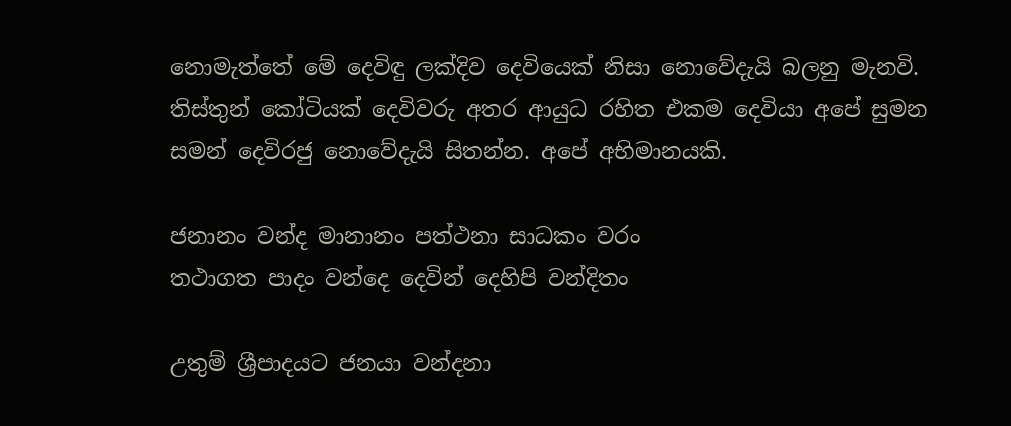නොමැත්තේ මේ දෙවිඳු ලක්දිව දෙවියෙක් නිසා නොවේදැයි බලනු මැනවි. තිස්තුන් කෝටියක් දෙවිවරු අතර ආයුධ රහිත එකම දෙවියා අපේ සුමන සමන් දෙවිරජු නොවේදැයි සිතන්න. අපේ අභිමානයකි.

ජනානං වන්ද මානානං පත්ථනා සාධකං වරං
තථාගත පාදං වන්දෙ දෙවින් දෙහිපි වන්දිතං

උතුම් ශ්‍රීපාදයට ජනයා වන්දනා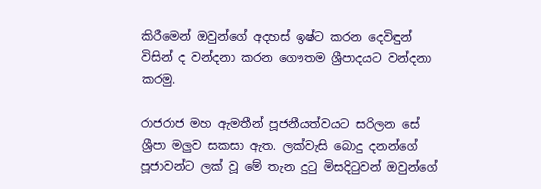කිරීමෙන් ඔවුන්ගේ අදහස් ඉෂ්ට කරන දෙවිඳුන් විසින් ද වන්දනා කරන ගෞතම ශ්‍රීපාදයට වන්දනා කරමු.

රාජරාජ මහ ඇමතීන් පූජනීයත්වයට සරිලන සේ ශ්‍රීපා මලුව සකසා ඇත. ලක්වැසි බොදු දනන්ගේ පූජාවන්ට ලක් වූ මේ තැන දුටු මිසදිටුවන් ඔවුන්ගේ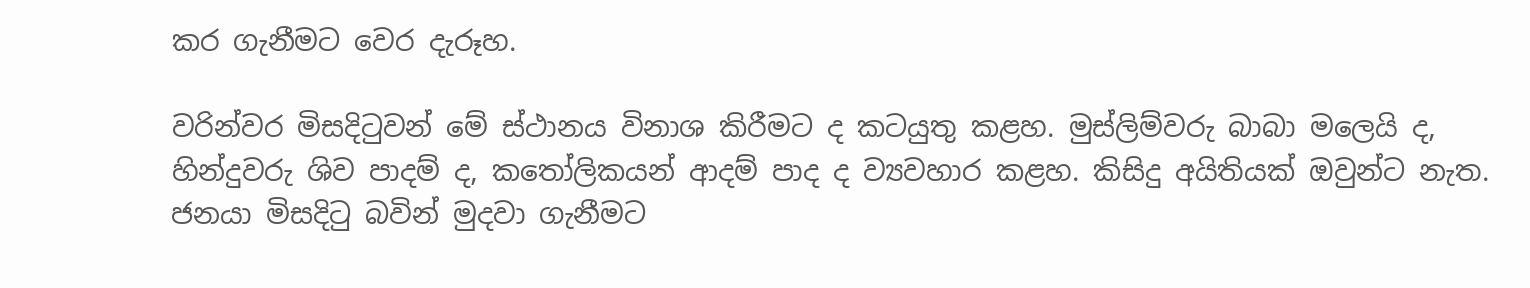කර ගැනීමට වෙර දැරූහ.

වරින්වර මිසදිටුවන් මේ ස්ථානය විනාශ කිරීමට ද කටයුතු කළහ. මුස්ලිම්වරු බාබා මලෙයි ද, හින්දුවරු ශිව පාදම් ද, කතෝලිකයන් ආදම් පාද ද ව්‍යවහාර කළහ. කිසිදු අයිතියක් ඔවුන්ට නැත. ජනයා මිසදිටු බවින් මුදවා ගැනීමට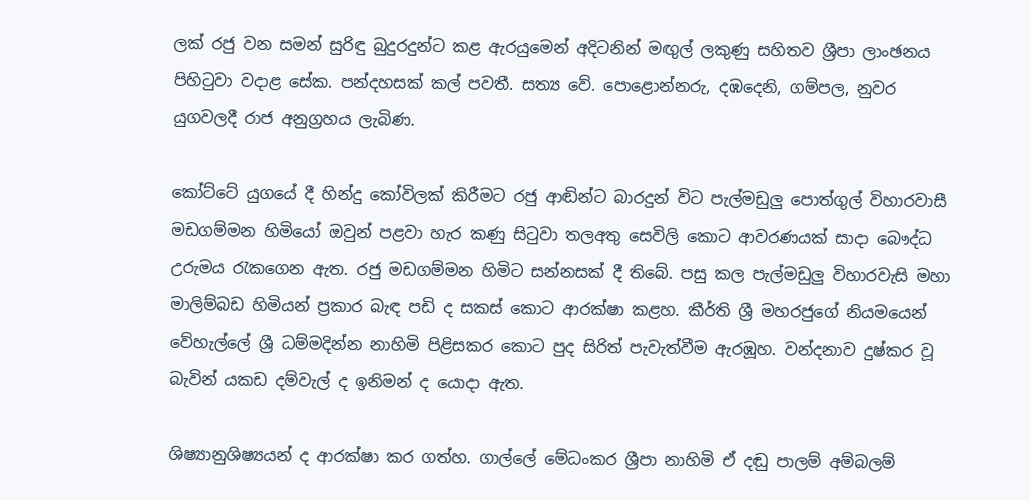ලක් රජු වන සමන් සුරිඳු බුදුරදුන්ට කළ ඇරයුමෙන් අදිටනින් මඟුල් ලකුණු සහිතව ශ්‍රීපා ලාංඡනය පිහිටුවා වදාළ සේක. පන්දහසක් කල් පවතී. සත්‍ය වේ. පොළොන්නරු, දඹදෙනි, ගම්පල, නුවර යුගවලදී රාජ අනුග්‍රහය ලැබිණ.

කෝට්ටේ යුගයේ දී හින්දු කෝවිලක් කිරීමට රජු ආඬින්ට බාරදුන් විට පැල්මඩුලු පොත්ගුල් විහාරවාසී මඩගම්මන හිමියෝ ඔවුන් පළවා හැර කණු සිටුවා තලඅතු සෙවිලි කොට ආවරණයක් සාදා බෞද්ධ උරුමය රැකගෙන ඇත. රජු මඩගම්මන හිමිට සන්නසක් දී තිබේ. පසු කල පැල්මඩුලු විහාරවැසි මහා මාලිම්බඩ හිමියන් ප්‍රකාර බැඳ පඩි ද සකස් කොට ආරක්ෂා කළහ. කීර්ති ශ්‍රී මහරජුගේ නියමයෙන් වේහැල්ලේ ශ්‍රී ධම්මදින්න නාහිමි පිළිසකර කොට පුද සිරිත් පැවැත්වීම ඇරඹූහ. වන්දනාව දුෂ්කර වූ බැවින් යකඩ දම්වැල් ද ඉනිමන් ද යොදා ඇත.

ශිෂ්‍යානුශිෂ්‍යයන් ද ආරක්ෂා කර ගත්හ. ගාල්ලේ මේධංකර ශ්‍රීපා නාහිමි ඒ දඬු පාලම් අම්බලම්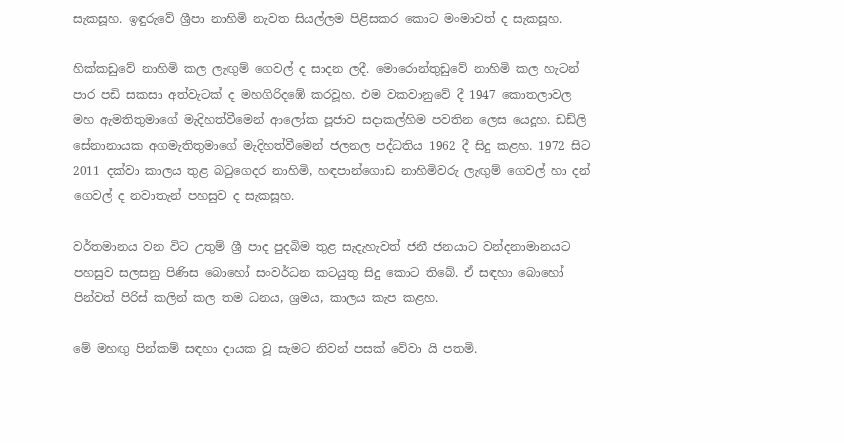සැකසූහ. ඉඳුරුවේ ශ්‍රීපා නාහිමි නැවත සියල්ලම පිළිසකර කොට මංමාවත් ද සැකසූහ.

හික්කඩුවේ නාහිමි කල ලැඟුම් ගෙවල් ද සාදන ලදී. මොරොන්තුඩුවේ නාහිමි කල හැටන් පාර පඩි සකසා අත්වැටක් ද මහගිරිදඹේ කරවූහ. එම වකවානුවේ දී 1947 කොතලාවල මහ ඇමතිතුමාගේ මැදිහත්වීමෙන් ආලෝක පූජාව සදාකල්හිම පවතින ලෙස යෙදූහ. ඩඩ්ලි සේනානායක අගමැතිතුමාගේ මැදිහත්වීමෙන් ජලනල පද්ධතිය 1962 දී සිදු කළහ. 1972 සිට 2011 දක්වා කාලය තුළ බටුගෙදර නාහිමි, හඳපාන්ගොඩ නාහිමිවරු ලැඟුම් ගෙවල් හා දන් ගෙවල් ද නවාතැන් පහසුව ද සැකසූහ.

වර්තමානය වන විට උතුම් ශ්‍රී පාද පුදබිම තුළ සැදැහැවත් ජනී ජනයාට වන්දනාමානයට පහසුව සලසනු පිණිස බොහෝ සංවර්ධන කටයුතු සිදු කොට තිබේ. ඒ සඳහා බොහෝ පින්වත් පිරිස් කලින් කල තම ධනය, ශ්‍රමය, කාලය කැප කළහ.

මේ මහඟු පින්කම් සඳහා දායක වූ සැමට නිවන් පසක් වේවා යි පතමි.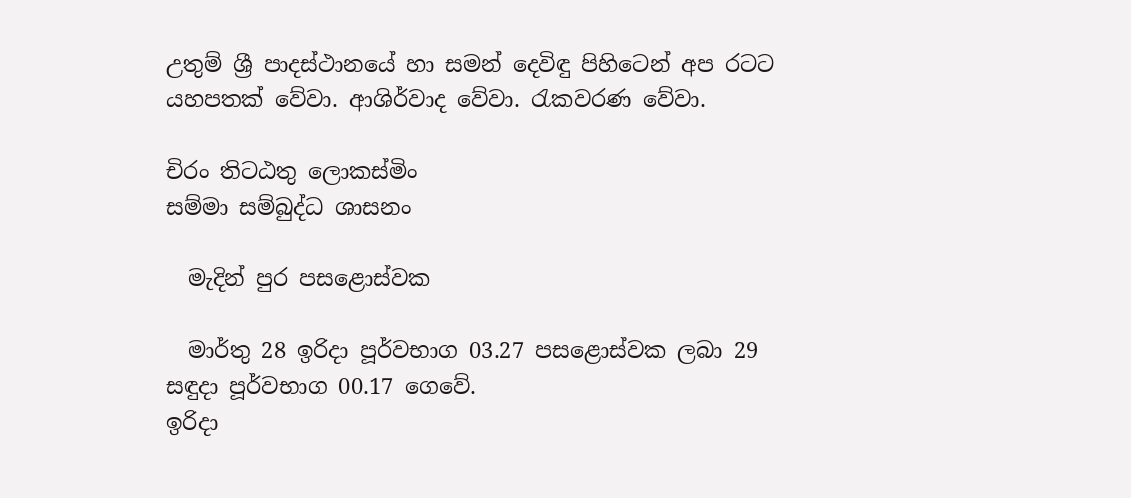උතුම් ශ්‍රී පාදස්ථානයේ හා සමන් දෙවිඳු පිහිටෙන් අප රටට යහපතක් වේවා. ආශිර්වාද වේවා. රැකවරණ වේවා.

චිරං තිටඨතු ලොකස්මිං
සම්මා සම්බුද්ධ ශාසනං

  මැදින් පුර පසළොස්වක

  මාර්තු 28 ඉරිදා පූර්වභාග 03.27 පසළොස්වක ලබා 29 සඳුදා පූර්වභාග 00.17 ගෙවේ.
ඉරිදා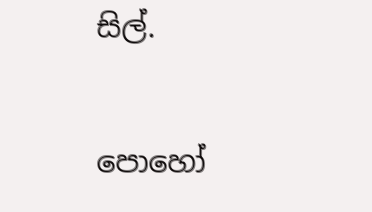සිල්.


පොහෝ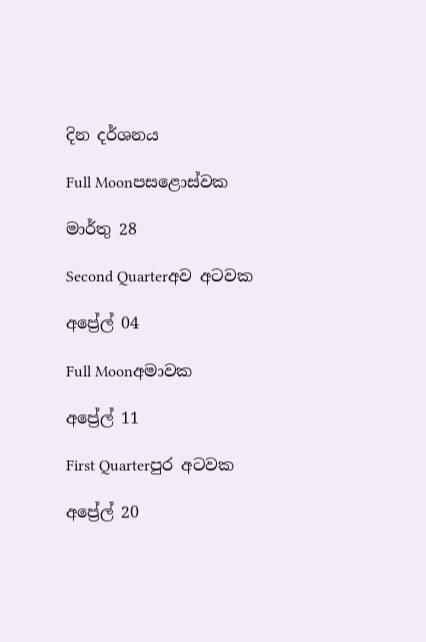දින දර්ශනය

Full Moonපසළොස්වක

මාර්තු 28

Second Quarterඅව අටවක

අප්‍රේල් 04

Full Moonඅමාවක

අප්‍රේල් 11

First Quarterපුර අටවක

අප්‍රේල් 20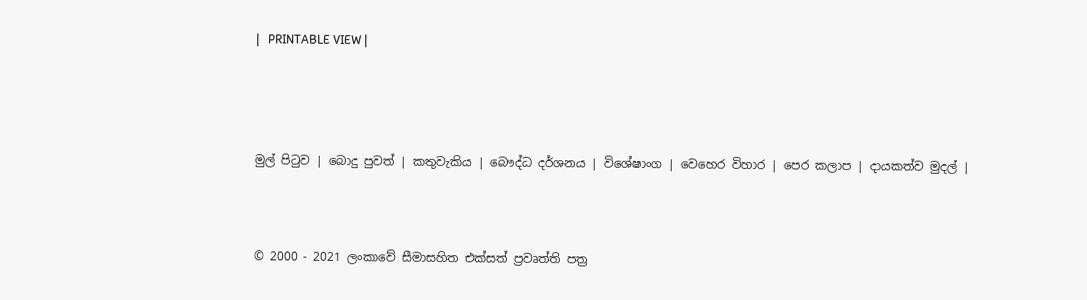|   PRINTABLE VIEW |




මුල් පිටුව | බොදු පුවත් | කතුවැකිය | බෞද්ධ දර්ශනය | විශේෂාංග | වෙහෙර විහාර | පෙර කලාප | දායකත්ව මුදල් |



© 2000 - 2021 ලංකාවේ සීමාසහිත එක්සත් ප්‍රවෘත්ති පත්‍ර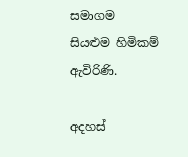සමාගම
සියළුම හිමිකම් ඇවිරිණි.

අදහස්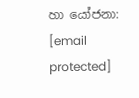හා යෝජනා: [email protected]